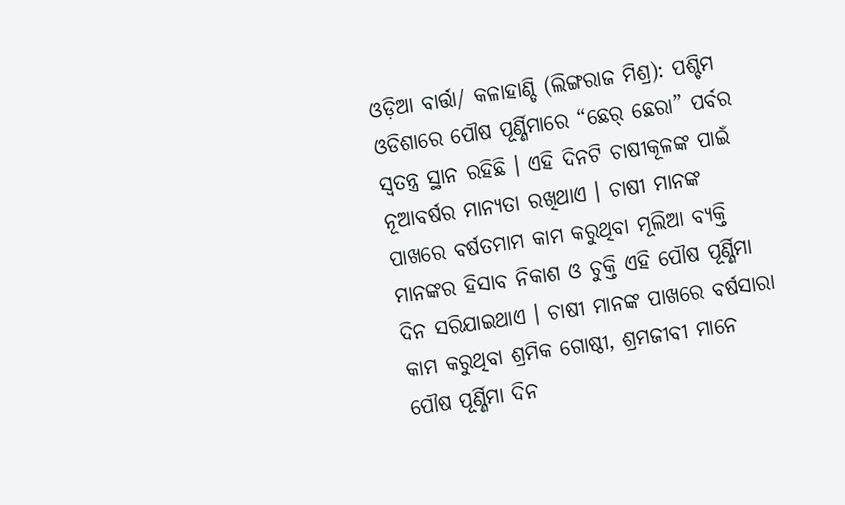ଓଡ଼ିଆ ବାର୍ତ୍ତା/ କଳାହାଣ୍ଡି (ଲିଙ୍ଗରାଜ ମିଶ୍ର): ପଶ୍ଚିମ ଓଡିଶାରେ ପୌଷ ପୂର୍ଣ୍ଣିମାରେ “ଛେର୍ ଛେରା” ପର୍ବର ସ୍ୱତନ୍ତ୍ର ସ୍ଥାନ ରହିଛି । ଏହି ଦିନଟି ଚାଷୀକୂଳଙ୍କ ପାଇଁ ନୂଆବର୍ଷର ମାନ୍ୟତା ରଖିଥାଏ । ଚାଷୀ ମାନଙ୍କ ପାଖରେ ବର୍ଷତମାମ କାମ କରୁଥିବା ମୂଲିଆ ବ୍ୟକ୍ତି ମାନଙ୍କର ହିସାବ ନିକାଶ ଓ ଚୁକ୍ତି ଏହି ପୌଷ ପୂର୍ଣ୍ଣିମା ଦିନ ସରିଯାଇଥାଏ । ଚାଷୀ ମାନଙ୍କ ପାଖରେ ବର୍ଷସାରା କାମ କରୁଥିବା ଶ୍ରମିକ ଗୋଷ୍ଠୀ, ଶ୍ରମଜୀବୀ ମାନେ ପୌଷ ପୂର୍ଣ୍ଣିମା ଦିନ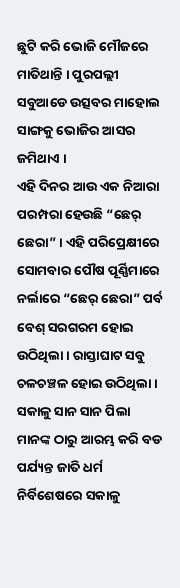ଛୁଟି କରି ଭୋଜି ମୌଜରେ ମାତିଥାନ୍ତି । ପୁରପଲ୍ଲୀ ସବୁଆଡେ ଉତ୍ସବର ମାହୋଲ ସାଙ୍ଗକୁ ଭୋଜିର ଆସର ଜମିଥାଏ ।
ଏହି ଦିନର ଆଉ ଏକ ନିଆରା ପରମ୍ପରା ହେଉଛି “ଛେର୍ ଛେରା” । ଏହି ପରିପ୍ରେକ୍ଷୀରେ ସୋମବାର ପୌଷ ପୂର୍ଣ୍ଣିମାରେ ନର୍ଲାରେ “ଛେର୍ ଛେରା” ପର୍ବ ବେଶ୍ ସରଗରମ ହୋଇ ଉଠିଥିଲା । ରାସ୍ତାଘାଟ ସବୁ ଚଳଚଞ୍ଚଳ ହୋଇ ଉଠିଥିଲା । ସକାଳୁ ସାନ ସାନ ପିଲା ମାନଙ୍କ ଠାରୁ ଆରମ୍ଭ କରି ବଡ ପର୍ଯ୍ୟନ୍ତ ଜାତି ଧର୍ମ ନିର୍ବିଶେଷରେ ସକାଳୁ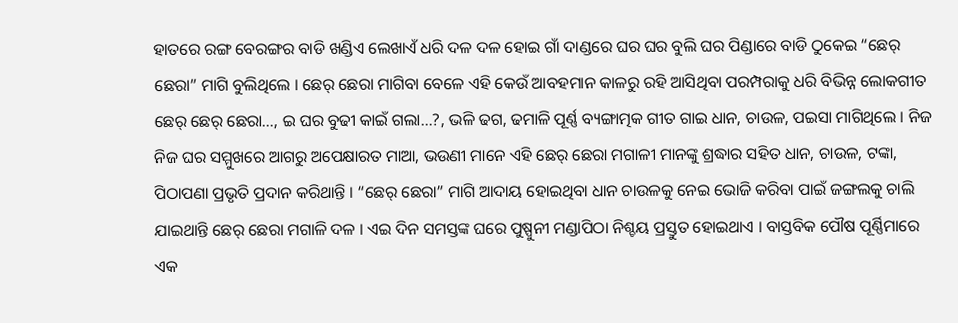ହାତରେ ରଙ୍ଗ ବେରଙ୍ଗର ବାଡି ଖଣ୍ଡିଏ ଲେଖାଏଁ ଧରି ଦଳ ଦଳ ହୋଇ ଗାଁ ଦାଣ୍ଡରେ ଘର ଘର ବୁଲି ଘର ପିଣ୍ଡାରେ ବାଡି ଠୁକେଇ “ଛେର୍ ଛେରା” ମାଗି ବୁଲିଥିଲେ । ଛେର୍ ଛେରା ମାଗିବା ବେଳେ ଏହି କେଉଁ ଆବହମାନ କାଳରୁ ରହି ଆସିଥିବା ପରମ୍ପରାକୁ ଧରି ବିଭିନ୍ନ ଲୋକଗୀତ ଛେର୍ ଛେର୍ ଛେରା…, ଇ ଘର ବୁଢୀ କାଇଁ ଗଲା…?, ଭଳି ଢଗ, ଢମାଳି ପୂର୍ଣ୍ଣ ବ୍ୟଙ୍ଗାତ୍ମକ ଗୀତ ଗାଇ ଧାନ, ଚାଉଳ, ପଇସା ମାଗିଥିଲେ । ନିଜ ନିଜ ଘର ସମ୍ମୁଖରେ ଆଗରୁ ଅପେକ୍ଷାରତ ମାଆ, ଭଉଣୀ ମାନେ ଏହି ଛେର୍ ଛେରା ମଗାଳୀ ମାନଙ୍କୁ ଶ୍ରଦ୍ଧାର ସହିତ ଧାନ, ଚାଉଳ, ଟଙ୍କା, ପିଠାପଣା ପ୍ରଭୃତି ପ୍ରଦାନ କରିଥାନ୍ତି । “ଛେର୍ ଛେରା” ମାଗି ଆଦାୟ ହୋଇଥିବା ଧାନ ଚାଉଳକୁ ନେଇ ଭୋଜି କରିବା ପାଇଁ ଜଙ୍ଗଲକୁ ଚାଲି ଯାଇଥାନ୍ତି ଛେର୍ ଛେରା ମଗାଳି ଦଳ । ଏଇ ଦିନ ସମସ୍ତଙ୍କ ଘରେ ପୁଷ୍ପୁନୀ ମଣ୍ଡାପିଠା ନିଶ୍ଚୟ ପ୍ରସ୍ତୁତ ହୋଇଥାଏ । ବାସ୍ତବିକ ପୌଷ ପୂର୍ଣ୍ଣିମାରେ ଏକ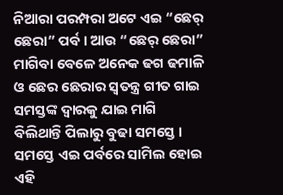ନିଆରା ପରମ୍ପରା ଅଟେ ଏଇ “ଛେର୍ ଛେରା” ପର୍ବ। ଆଉ “ଛେର୍ ଛେରା” ମାଗିବା ବେଳେ ଅନେକ ଢଗ ଢମାଳି ଓ ଛେର ଛେରାର ସ୍ୱତନ୍ତ୍ର ଗୀତ ଗାଇ ସମସ୍ତଙ୍କ ଦ୍ୱାରକୁ ଯାଇ ମାଗି ବିଲିଥାନ୍ତି ପିଲାରୁ ବୁଢା ସମସ୍ତେ । ସମସ୍ତେ ଏଇ ପର୍ବରେ ସାମିଲ ହୋଇ ଏହି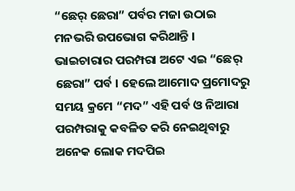“ଛେର୍ ଛେରା” ପର୍ବର ମଜା ଉଠାଇ ମନଭରି ଉପଭୋଗ କରିଥାନ୍ତି ।
ଭାଇଚାରାର ପରମ୍ପରା ଅଟେ ଏଇ “ଛେର୍ ଛେରା” ପର୍ବ । ହେଲେ ଆମୋଦ ପ୍ରମୋଦରୁ ସମୟ କ୍ରମେ “ମଦ” ଏହି ପର୍ବ ଓ ନିଆରା ପରମ୍ପରାକୁ କବଳିତ କରି ନେଇଥିବାରୁ ଅନେକ ଲୋକ ମଦପିଇ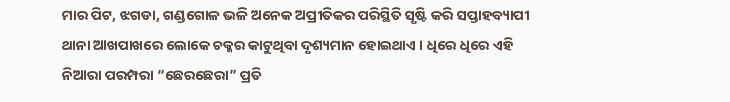ମାର ପିଟ, ଝଗଡା, ଗଣ୍ଡଗୋଳ ଭଳି ଅନେକ ଅପ୍ରୀତିକର ପରିସ୍ଥିତି ସୃଷ୍ଟି କରି ସପ୍ତାହବ୍ୟାପୀ ଥାନା ଆଖପାଖରେ ଲୋକେ ଚକ୍କର କାଟୁଥିବା ଦୃଶ୍ୟମାନ ହୋଇଥାଏ । ଧିରେ ଧିରେ ଏହି ନିଆରା ପରମ୍ପରା “ଛେରଛେରା” ପ୍ରତି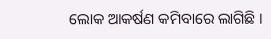ଲୋକ ଆକର୍ଷଣ କମିବାରେ ଲାଗିଛି ।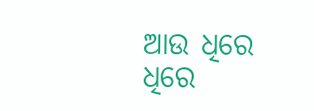ଆଉ ଧିରେ ଧିରେ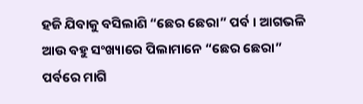ହଜି ଯିବାକୁ ବସିଲାଣି “ଛେର ଛେରା” ପର୍ବ । ଆଗଭଳି ଆଉ ବହୁ ସଂଖ୍ୟାରେ ପିଲାମାନେ “ଛେର ଛେରା” ପର୍ବରେ ମାଗି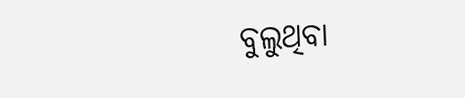ବୁଲୁଥିବା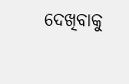ଦେଖିବାକୁ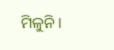ମିଳୁନି ।